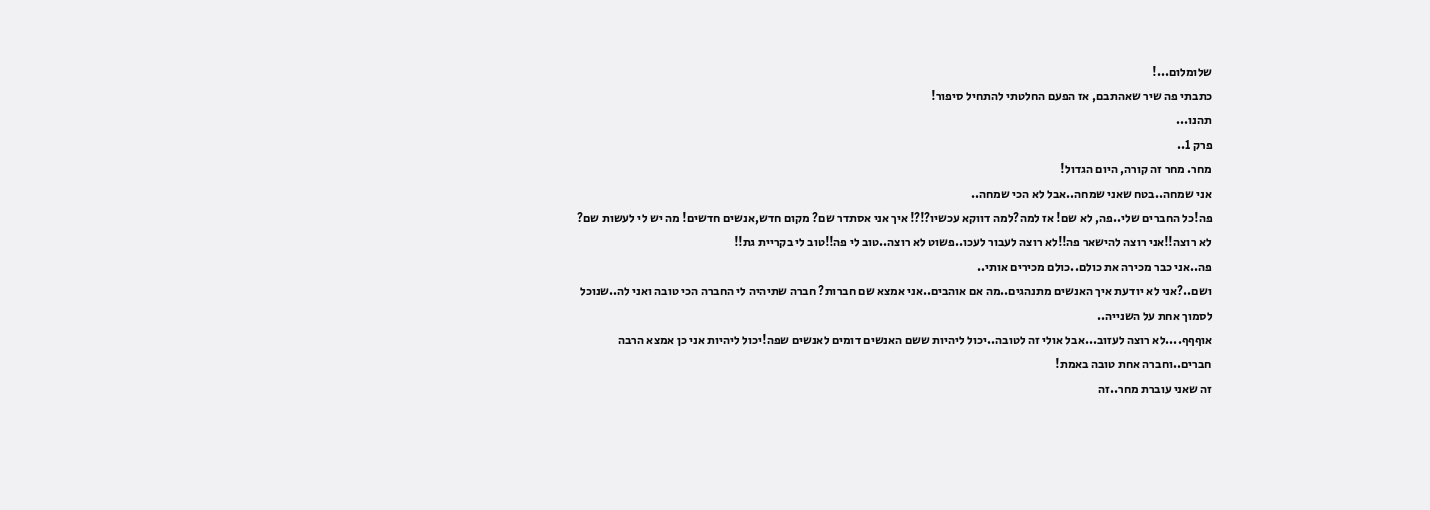שלומלום...!
כתבתי פה שיר שאהתבם, אז הפעם החלטתי להתחיל סיפור!
תהנו...
פרק 1..
מחר. מחר זה קורה, היום הגדול!
אני שמחה..בטח שאני שמחה..אבל לא הכי שמחה..
פה!כל החברים שלי..פה, לא שם! אז למה?למה דווקא עכשיו?!?! איך אני אסתדר שם? מקום חדש,אנשים חדשים! מה יש לי לעשות שם?
לא רוצה!!אני רוצה להישאר פה!!לא רוצה לעבור לעכו..פשוט לא רוצה..טוב לי פה!!טוב לי בקריית גת!!
פה..אני כבר מכירה את כולם..כולם מכירים אותי..
ושם..?אני לא יודעת איך האנשים מתנהגים..מה אם אוהבים..אני אמצא שם חברות? חברה שתיהיה לי החברה הכי טובה ואני לה..שנוכל לסמוך אחת על השנייה..
אוףףף....לא רוצה לעזוב...אבל אולי זה לטובה..יכול ליהיות ששם האנשים דומים לאנשים שפה!יכול ליהיות אני כן אמצא הרבה חברים..וחברה אחת טובה באמת!
זה שאני עוברת מחר..זה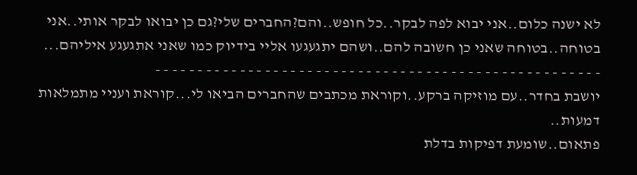לא ישנה כלום..אני יבוא לפה לבקר..כל חופש..והם?החברים שלי?גם כן יבואו לבקר אותי..אני בטוחה..בטוחה שאני כן חשובה להם..ושהם יתגעגעו אליי בידיוק כמו שאני אתגעגע איליהם...
- - - - - - - - - - - - - - - - - - - - - - - - - - - - - - - - - - - - - - - - - - - - - - - - - - - - -
יושבת בחדר..עם מוזיקה ברקע..וקוראת מכתבים שהחברים הביאו לי...קוראת ועניי מתמלאות דמעות..
פתאום..שומעת דפיקות בדלת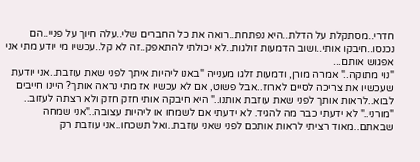חדרי..מסתקלת על הדלת..היא נפתחת..רואה את כל החברים שלי..עלה חיוך על פניי..הם נכנסו..חיבקו אותי..ושוב הדמעות זולגות..לא יכולתי להתאפק..זה לא קל..עכשיו מי יודע מתי אני אפגוש אותם...
"נוי מתוקה.." אמרה מורן, ודמעות זלגו מענייה "באנו ליהיות איתך לפני שאת עוזבת..אני יודעת שעכשיו את צריכה לסיים לארוז..אבל פשוט, אם לא עכשיו אז מתי נראה אותך? היינו חייבים לבוא..לראות אותך לפני שאת עוזבת אותנו.." היא חיבקה אותי חזק חזק ולא רצתה לעזוב..
"מורני.." לא ידעתי כבר מה להגיד. לא ידעתי אם לשמחו או ליהיות עצובה.."אני שמחה שבאתם..מאוד רציתי לראות אותכם לפני שאני עוזבת..ואל תשכחו..אני עוזבת רק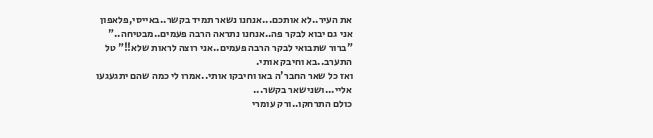את העיר..לא אותכם...אנחנו נשאר תמיד בקשר..באייסי,פלאפון אני גם יבוא לבקר פה..אנחנו נתראה הרבה פעמים..מבטיחה.."
"ברור שתבואי לבקר הרבה פעמים..אני רוצה לראות שלא!!" טל התערב..בא וחיבק אותי.
ואז כל שאר החבר'ה באו וחיבקו אותי..אמרו לי כמה שהם יתגעגעו אליי...ושנישאר בקשר...
כולם התרחקו..ורק עומרי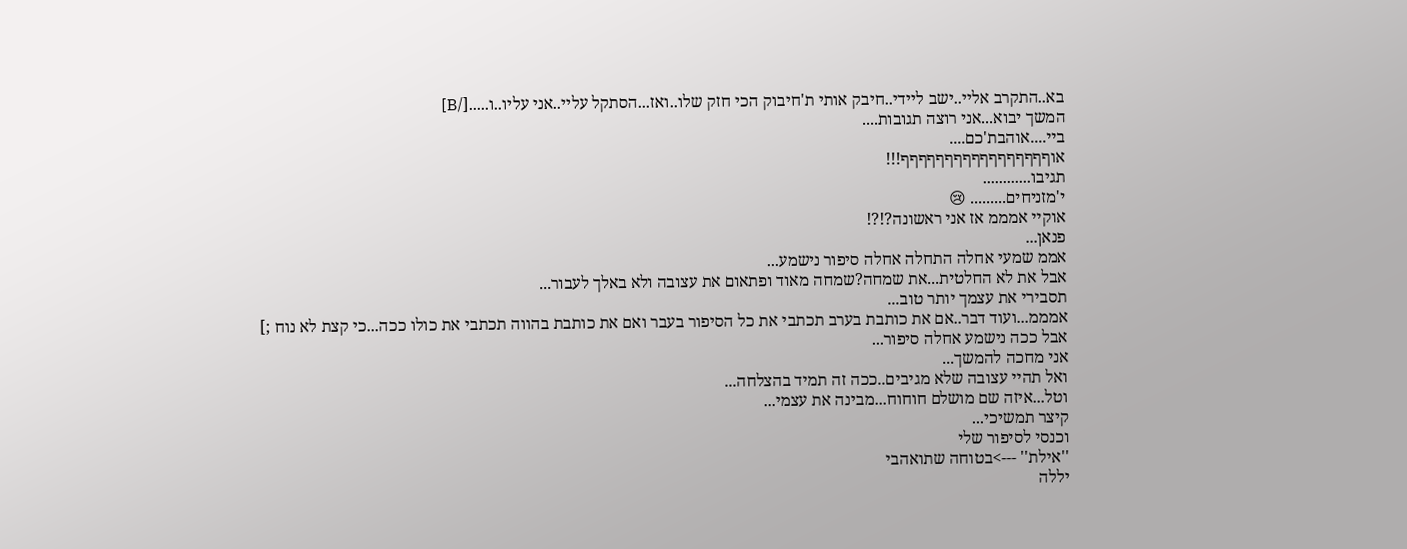בא..התקרב אליי..ישב ליידי..חיבק אותי ת'חיבוק הכי חזק שלו..ואז...הסתקל עליי..אני עליו..ו.....[/B]
המשך יבוא...אני רוצה תגובות....
ביי....אוהבת'כם....
אוףףףףףףףףףףףףףףףףף!!!
תגיבו............
י'מזניחים......... 😢
אוקיי אמממ אז אני ראשונה?!?!
פנאן...
אממ שמעי אחלה התחלה אחלה סיפור נישמע...
אבל את לא החלטית...את שמחה?שמחה מאוד ופתאום את עצובה ולא באלך לעבור...
תסבירי את עצמך יותר טוב...
אמממ...ועוד דבר..אם את כותבת בערב תכתבי את כל הסיפור בעבר ואם את כותבת בהווה תכתבי את כולו ככה...כי קצת לא נוח ;]
אבל ככה נישמע אחלה סיפור...
אני מחכה להמשך...
ואל תהיי עצובה שלא מגיבים..ככה זה תמיד בהצלחה...
וטל...איזה שם מושלם חוחוח...מבינה את עצמי...
קיצר תמשיכי...
וכנסי לסיפור שלי
''אילת'' --->בטוחה שתואהבי
יללה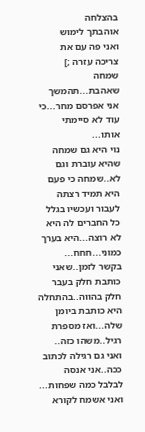בהצלחה
אוהבתך לימוש
ואני פה עם את צריכה עזרה ;]
שמחה שאהבת...תהמשך אני אפרסם מחר...כי עוד לא סיימתי אותו...
נוי היא גם שמחה שהיא עוברת וגם לא..שמחה כי פעם היא תמיד רצתה לעבור ועכשיו בגלל כל החברים לה היא לא רוצה...היא בערך כמוני...חחח...
בקשר לזמן..שאני כותבת חלק בעבר חלק בהווה..בהתחלה היא כותבת ביומן שלה...ואז מספרת רגיל..משהו כזה..
ואני גם רגילה לכתוב ככה..אני אנסה לבלבל כמה שפחות...
ואני אשמח לקורא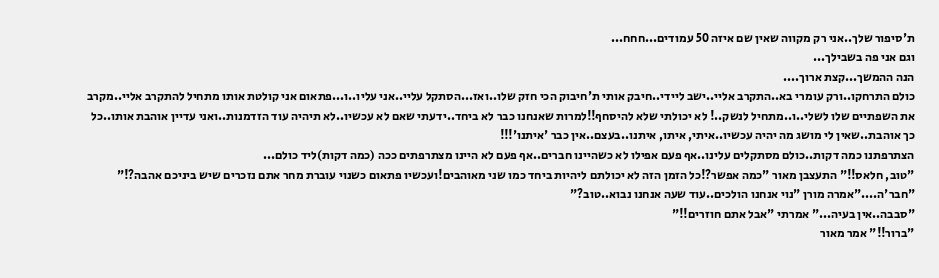ת'סיפור שלך..אני רק מקווה שאין שם איזה 50 עמודים...חחח...
וגם אני פה בשבילך...
הנה ההמשך...קצת ארוך....
כולם התרחקו..ורק עומרי בא..התקרב אליי..ישב ליידי..חיבק אותי ת'חיבוק הכי חזק שלו..ואז...הסתקל עליי..אני עליו..ו...פתאום אני קולטת אותו מתחיל להתקרב אליי..מקרב את השפתיים שלו לשלי..ו..מתחיל לנשק..! לא יכולתי שלא להיסחף!!למרות שאנחנו כבר לא ביחד..ידעתי שאם לא עכשיו..לא תיהיה עוד הזדמנות..ואני עדיין אוהבת אותו..כל כך אוהבת..שאין לי מושג מה יהיה עכשיו..איתי, איתו, איתנו..בעצם..אין כבר 'איתנו'!!!
הצתרפתנו כמה דקות..כולם מסתקלים עלינו..אף פעם אפילו לא כשהיינו חברים..אף פעם לא היינו מצתרפתים ככה (כמה דקות)ליד כולם...
"טוב, חלאס!!" התעצבן מאור "כמה אפשר?!כל הזמן הזה לא יכולתם ליהיות ביחד כמו שני מאוהבים!ועכשיו פתאום כשנוי עוברת מחר אתם נזכרים שיש ביניכם אהבה?!"
"חבר'ה...."אמרה מורן "נוי אנחנו הולכים..עוד שעה אנחנו נבוא..טוב?"
"סבבה..אין בעיה..." אמרתי "אבל אתם חוזרים!!"
"ברור!!" אמר מאור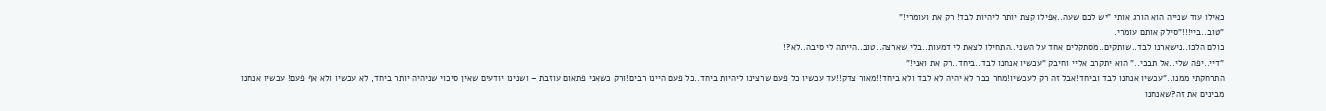כאילו עוד שנייה הוא הורג אותי "יש לכם שעה..אפילו קצת יותר ליהיות לבד! רק את ועומרי!"
"טוב..ביי!!!"סילק אותם עומרי.
כולם הלכו..נישארנו לבד..שותקים..מסתקלים אחד על השני..התחילו לצאת לי דמעות..בלי שארצה..טוב..הייתה לי סיבה..לא?!
"דיי..יפה שלי..אל תבכי.." הוא יתקרב אליי וחיבק "עכשיו אנחנו לבד..ביחד..רק את ואני!"
התרחקתי ממנו.."עכשיו אנחנו לבד וביחד!אבל זה רק לעכשיו!מחר כבר לא יהיה לא לבד ולא ביחד!!מאור צדק!!עד עכשיו כל פעם שרצינו ליהיות ביחד..כל פעם היינו רבים!ורק כשאני פתאום עוזבת – ושנינו יודעים שאין סיכוי שניהיה יותר ביחד, לא עכשיו ולא אף פעם! עכשיו אנחנו מבינים את זה?שאנחנו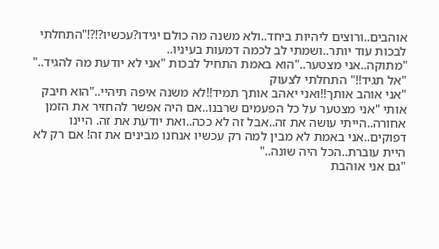אוהבים..ורוצים ליהיות ביחד..ולא משנה מה כולם יגידו?עכשיו?!?!"התחלתי לבכות עוד יותר..ושמתי לב לכמה דמעות בעיניו..
"מתוקה..אני מצטער.."הוא באמת התחיל לבכות "אני לא יודעת מה להגיד.."
"אל תגיד!!" התחלתי לצעוק
"אני אוהב אותך!!ואני יאהב אותך תמיד!!לא משנה איפה תיהיי.."הוא חיבק אותי "אני מצטער על כל הפעמים שרבנו..אם היה אפשר להחזיר את הזמן אחורה..הייתי עושה את זה..אבל זה לא ככה..ואת יודעת את זה. היינו דפוקים..אני באמת לא מבין למה רק עכשיו אנחנו מבינים את זה! אם רק לא היית עוברת..הכל היה שונה.."
"גם אני אוהבת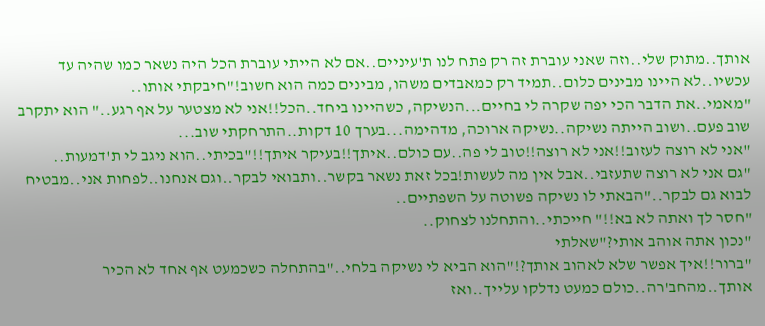אותך..מתוק שלי..וזה שאני עוברת זה רק פתח לנו ת'עיניים..אם לא הייתי עוברת הכל היה נשאר כמו שהיה עד עכשיו..לא היינו מבינים כלום..תמיד רק כמאבדים משהו, מבינים כמה הוא חשוב!"חיבקתי אותו..
"מאמי..את הדבר הכי יפה שקרה לי בחיים...הנשיקה, כשהיינו ביחד..הכל!!אני לא מצטער על אף רגע.." הוא יתקרב שוב פעם..ושוב הייתה נשיקה..נשיקה ארוכה, מדהימה...בערך 10 דקות..התרחקתי שוב...
"אני לא רוצה לעזוב!!אני לא רוצה!!טוב לי פה..עם כולם..איתך!!בעיקר איתך!!"בכיתי..הוא ניגב לי ת'דמעות..
"גם אני לא רוצה שתעזבי..אבל אין מה לעשות!בכל זאת נשאר בקשר..ותבואי לבקר..וגם אנחנו..לפחות אני..מבטיח לבוא גם לבקר.."הבאתי לו נשיקה פשוטה על השפתיים..
"חסר לך ואתה לא בא!!" חייכתי..והתחלנו לצחוק..
"נכון אתה אוהב אותי?"שאלתי
"ברור!!איך אפשר שלא לאהוב אותך?!"הוא הביא לי נשיקה בלחי.."בהתחלה כשכמעט אף אחד לא הכיר אותך..מהחב'רה..כולם כמעט נדלקו עלייך..ואז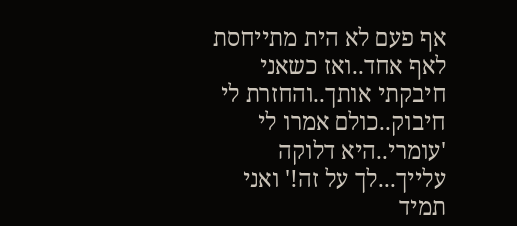אף פעם לא הית מתייחסת לאף אחד..ואז כשאני חיבקתי אותך..והחזרת לי חיבוק..כולם אמרו לי 'עומרי..היא דלוקה עלייך...לך על זה!' ואני תמיד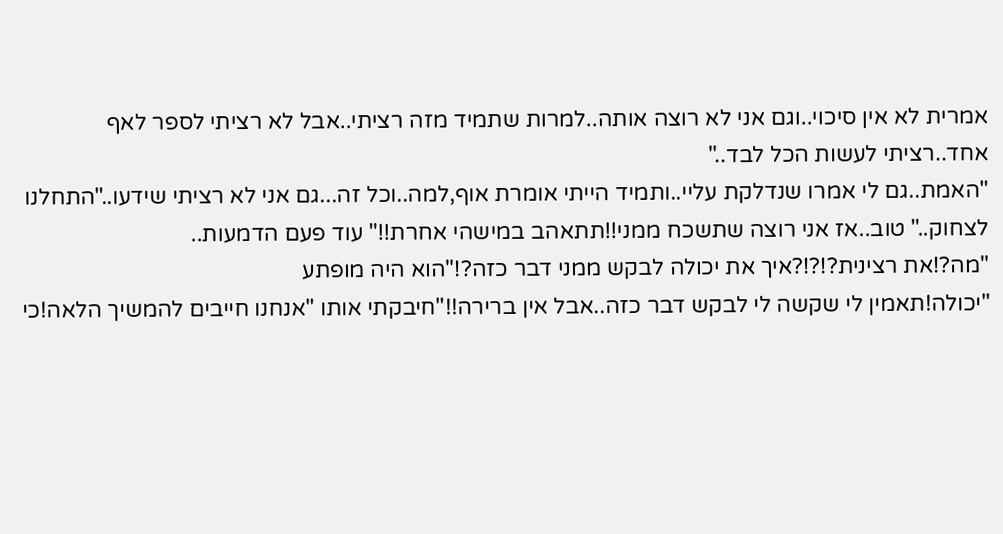אמרית לא אין סיכוי..וגם אני לא רוצה אותה..למרות שתמיד מזה רציתי..אבל לא רציתי לספר לאף אחד..רציתי לעשות הכל לבד.."
"האמת..גם לי אמרו שנדלקת עליי..ותמיד הייתי אומרת אוף,למה..וכל זה...גם אני לא רציתי שידעו.."התחלנו לצחוק.." טוב..אז אני רוצה שתשכח ממני!!תתאהב במישהי אחרת!!" עוד פעם הדמעות..
"מה?!את רצינית?!?!?איך את יכולה לבקש ממני דבר כזה?!"הוא היה מופתע
"יכולה!תאמין לי שקשה לי לבקש דבר כזה..אבל אין ברירה!!"חיבקתי אותו "אנחנו חייבים להמשיך הלאה!כי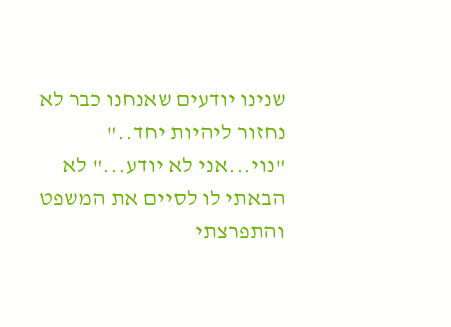שנינו יודעים שאנחנו כבר לא נחזור ליהיות יחד.."
"נוי...אני לא יודע..." לא הבאתי לו לסיים את המשפט והתפרצתי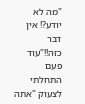"מה לא יודע?! אין דבר כזה!!"עוד פעם התחלתי לצעוק "אתה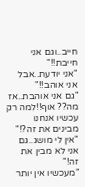חייב..וגם אני חייבת!!"
"אני יודעת..אבל אני אוהב!!"
"גם אני אוהבת..אז מה?? אוף!!למה רק עכשיו אנחנו מבינים את זה?!"
"אין לי מושג..גם אני לא מבין את זה!"
"מעכשיו אין יותר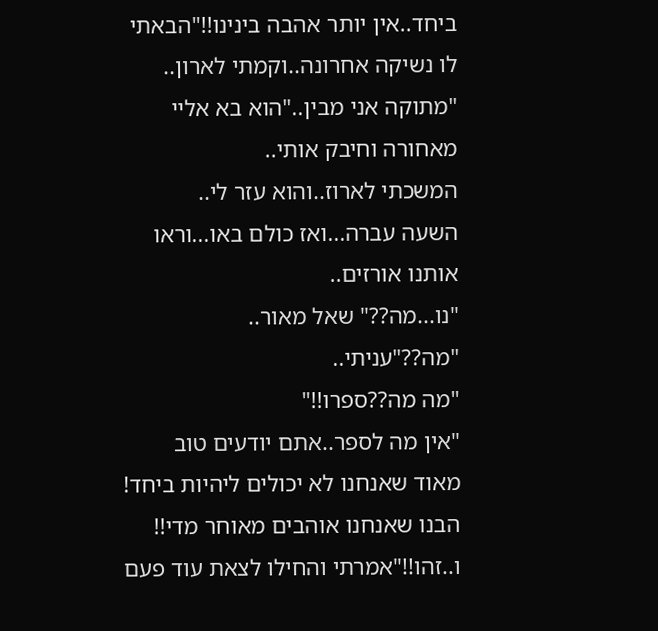ביחד..אין יותר אהבה בינינו!!"הבאתי לו נשיקה אחרונה..וקמתי לארון..
"מתוקה אני מבין.."הוא בא אליי מאחורה וחיבק אותי..
המשכתי לארוז..והוא עזר לי..
השעה עברה...ואז כולם באו...וראו אותנו אורזים..
"נו...מה??" שאל מאור..
"מה??"עניתי..
"מה מה??ספרו!!"
"אין מה לספר..אתם יודעים טוב מאוד שאנחנו לא יכולים ליהיות ביחד! הבנו שאנחנו אוהבים מאוחר מדי!! ו..זהו!!"אמרתי והחילו לצאת עוד פעם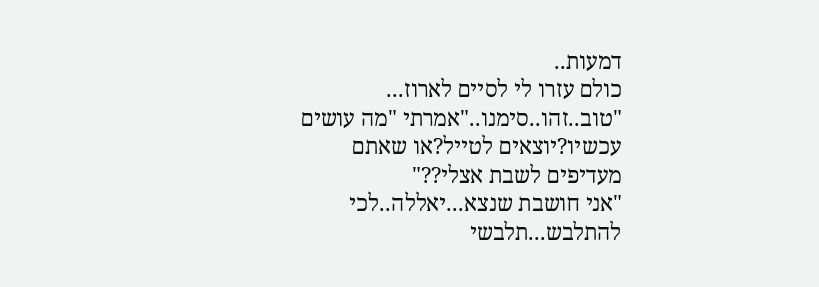דמעות..
כולם עזרו לי לסיים לארוז...
"טוב..זהו..סימנו.."אמרתי "מה עושים עכשיו?יוצאים לטייל?או שאתם מעדיפים לשבת אצלי??"
"אני חושבת שנצא...יאללה..לכי להתלבש...תלבשי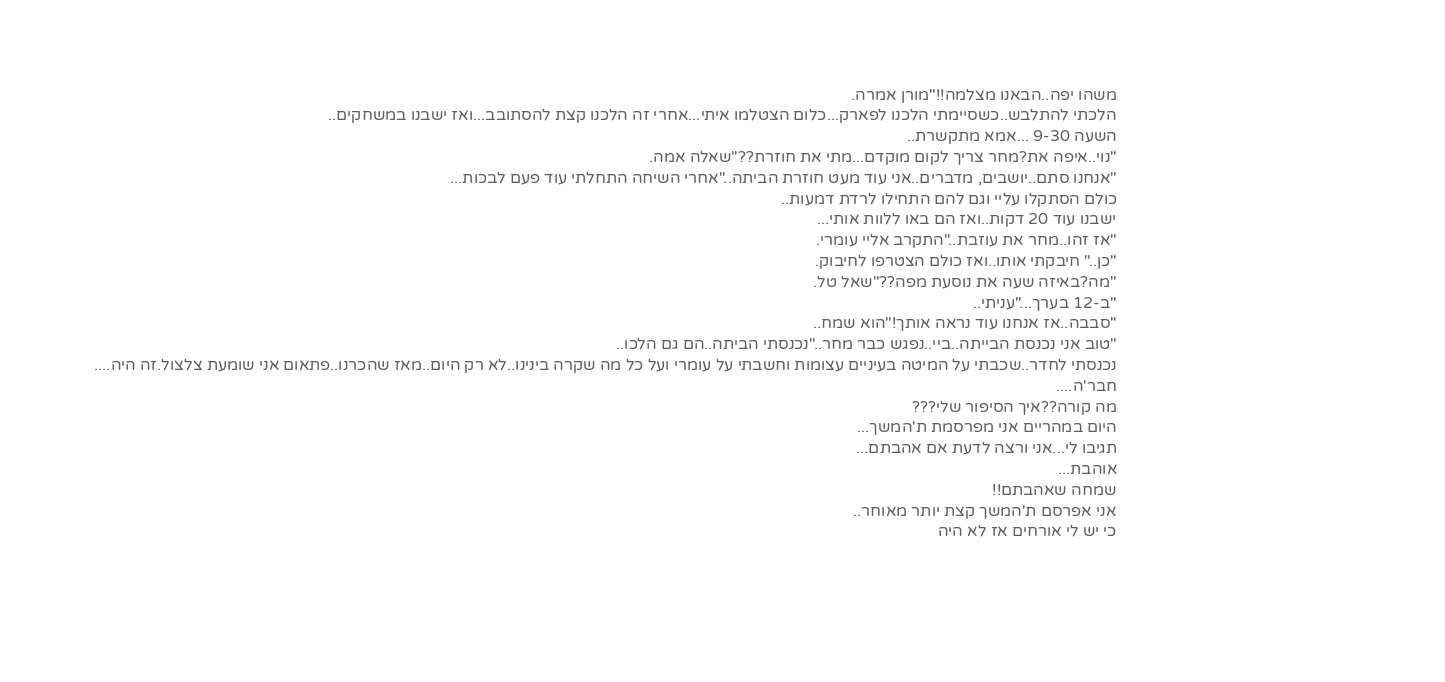משהו יפה..הבאנו מצלמה!!"מורן אמרה.
הלכתי להתלבש..כשסיימתי הלכנו לפארק...כלום הצטלמו איתי...אחרי זה הלכנו קצת להסתובב...ואז ישבנו במשחקים..
השעה 9-30 ...אמא מתקשרת..
"נוי..איפה את?מחר צריך לקום מוקדם...מתי את חוזרת??"שאלה אמה.
"אנחנו סתם..יושבים, מדברים..אני עוד מעט חוזרת הביתה.."אחרי השיחה התחלתי עוד פעם לבכות...
כולם הסתקלו עליי וגם להם התחילו לרדת דמעות..
ישבנו עוד 20 דקות..ואז הם באו ללוות אותי...
"אז זהו..מחר את עוזבת.."התקרב אליי עומרי.
"כן.." חיבקתי אותו..ואז כולם הצטרפו לחיבוק.
"מה?באיזה שעה את נוסעת מפה??"שאל טל.
"ב-12 בערך..."עניתי..
"סבבה..אז אנחנו עוד נראה אותך!"הוא שמח..
"טוב אני נכנסת הבייתה..ביי..נפגש כבר מחר.."נכנסתי הביתה..הם גם הלכו..
נכנסתי לחדר..שכבתי על המיטה בעיניים עצומות וחשבתי על עומרי ועל כל מה שקרה בינינו..לא רק היום..מאז שהכרנו..פתאום אני שומעת צלצול.זה היה....
חבר'ה....
מה קורה??איך הסיפור שלי???
היום במהריים אני מפרסמת ת'המשך...
תגיבו לי...אני ורצה לדעת אם אהבתם...
אוהבת...
שמחה שאהבתם!!
אני אפרסם ת'המשך קצת יותר מאוחר..
כי יש לי אורחים אז לא היה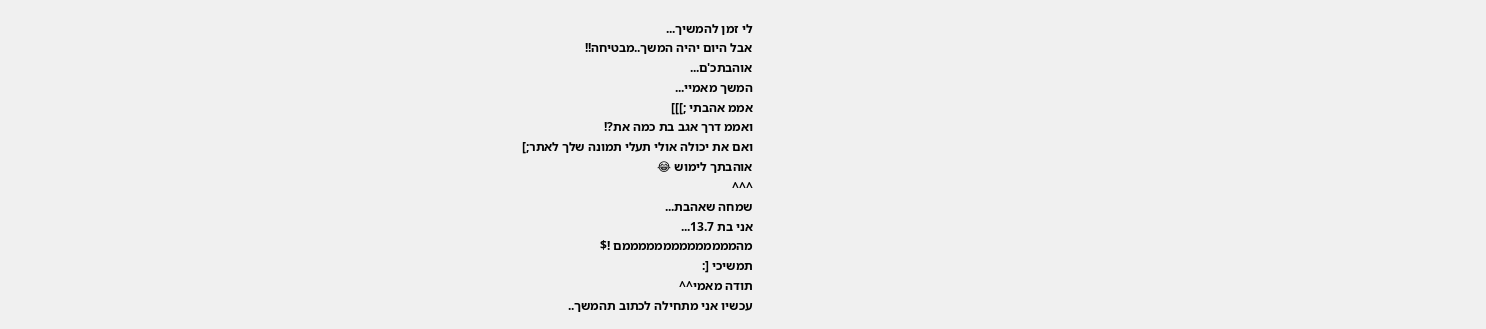לי זמן להמשיך...
אבל היום יהיה המשך..מבטיחה!!
אוהבתכ'ם...
המשך מאמיי...
אממ אהבתי ;]]]
ואממ דרך אגב בת כמה את?!
ואם את יכולה אולי תעלי תמונה שלך לאתר;]
אוהבתך לימוש 😂
^^^
שמחה שאהבת...
אני בת 13.7...
מהממממממממממממממם !$
תמשיכי [:
תודה מאמי^^
עכשיו אני מתחילה לכתוב תהמשך..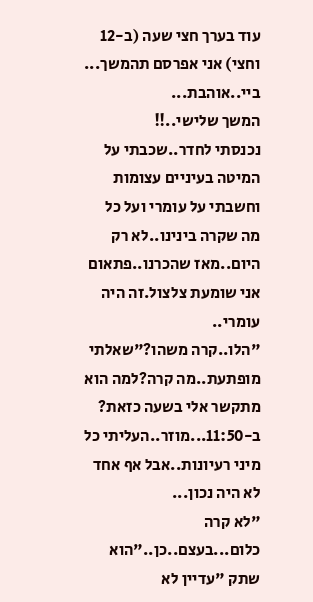עוד בערך חצי שעה (ב-12 וחצי) אני אפרסם תהמשך...
ביי..אוהבת...
המשך שלישי..!!
נכנסתי לחדר..שכבתי על המיטה בעיניים עצומות וחשבתי על עומרי ועל כל מה שקרה בינינו..לא רק היום..מאז שהכרנו..פתאום אני שומעת צלצול.זה היה עומרי..
"הלו..קרה משהו?"שאלתי מופתעת..מה קרה?למה הוא מתקשר אלי בשעה כזאת? ב-11:50...מוזר..העליתי כל מיני רעיונות..אבל אף אחד לא היה נכון...
"לא קרה כלום...בעצם..כן.."הוא שתק "עדיין לא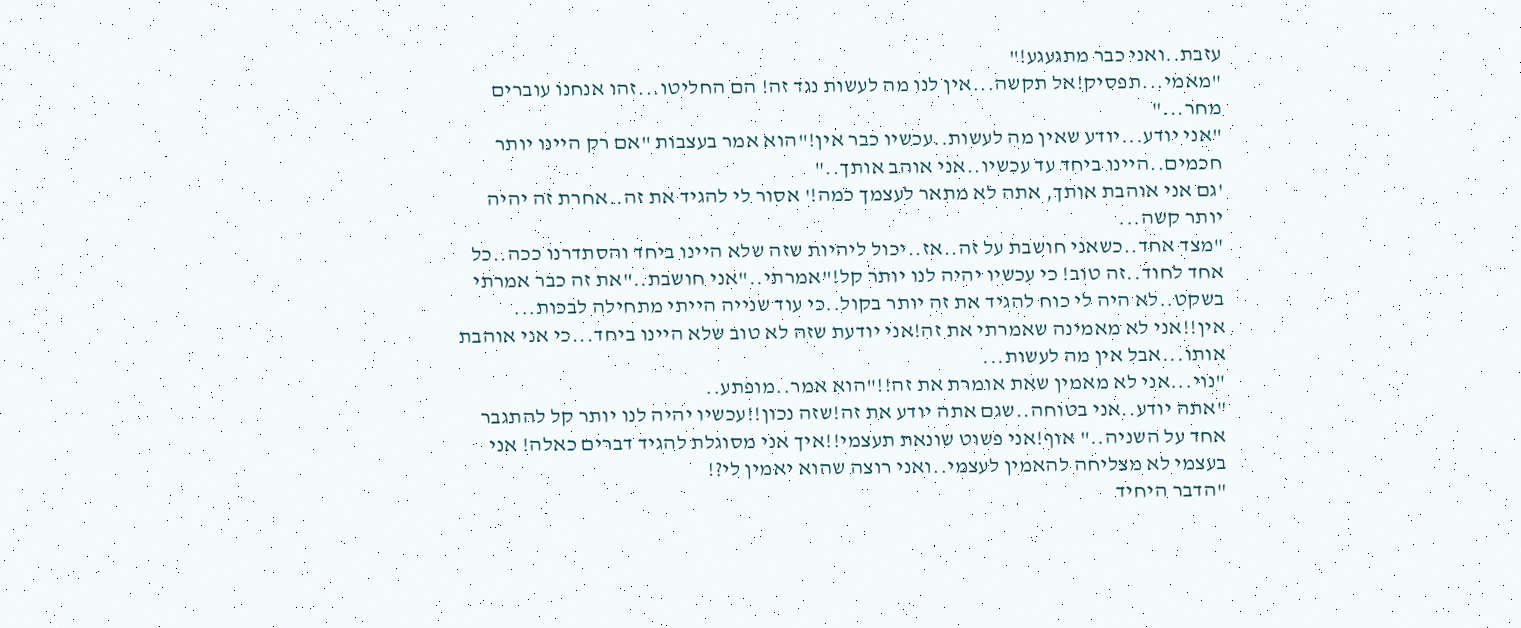עזבת..ואני כבר מתגעגע!"
"מאמי...תפסיק!אל תקשה...אין לנו מה לעשות נגד זה! הם החליטו...זהו אנחנו עוברים מחר..."
"אני יודע...יודע שאין מה לעשות..עכשיו כבר אין!"הוא אמר בעצבות "אם רק היינו יותר חכמים..היינו ביחד עד עכשיו..אני אוהב אותך.."
'גם אני אוהבת אותך, אתה לא מתאר לעצמך כמה!' אסור לי להגיד את זה..אחרת זה יהיה יותר קשה...
"מצד אחד..כשאני חושבת על זה..אז..יכול ליהיות שזה שלא היינו ביחד והסתדרנו ככה..כל אחד לחוד..זה טוב! כי עכשיו יהיה לנו יותר קל!"אמרתי.."אני חושבת.."את זה כבר אמרתי בשקט..לא היה לי כוח להגיד את זה יותר בקול..כי עוד שנייה הייתי מתחילה לבכות...
אין!!אני לא מאמינה שאמרתי את זה!אני יודעת שזה לא טוב שלא היינו ביחד...כי אני אוהבת אותו...אבל אין מה לעשות...
"נוי...אני לא מאמין שאת אומרת את זה!!"הוא אמר..מופתע..
"אתה יודע..אני בטוחה..שגם אתה יודע את זה!שזה נכון!!עכשיו יהיה לנו יותר קל להתגבר אחד על השניה.." אוף!אני פשוט שונאת תעצמי!!איך אני מסוגלת להגיד דברים כאלה! אני בעצמי לא מצליחה להאמין לעצמי..ואני רוצה שהוא יאמין לי?!
"הדבר היחיד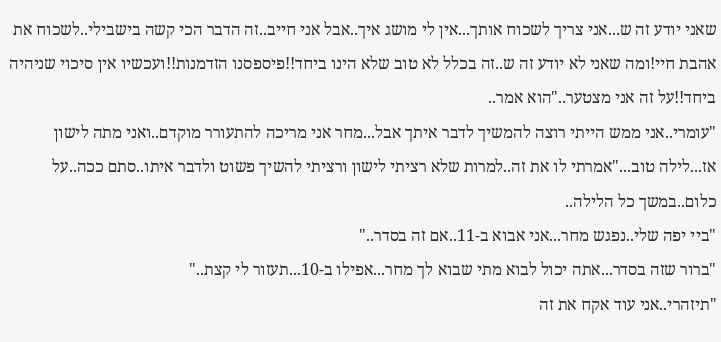שאני יודע זה ש...אני צריך לשכוח אותך...אין לי מושג איך..אבל אני חייב..זה הדבר הכי קשה בישבילי..לשכוח את אהבת חיי!ומה שאני לא יודע זה ש..זה בכלל לא טוב שלא הינו ביחד!!פיספסנו הזדמנות!!ועכשיו אין סיכוי שניהיה ביחד!!על זה אני מצטער.."הוא אמר..
"עומרי..אני ממש הייתי רוצה להמשיך לדבר איתך אבל...מחר אני מריכה להתעורר מוקדם..ואני מתה לישון אז...לילה טוב..."אמרתי לו את זה..למרות שלא רציתי לישון ורציתי להשיך פשוט ולדבר איתו..סתם ככה..על כלום..במשך כל הלילה..
"ביי יפה שלי..נפגש מחר...אני אבוא ב-11..אם זה בסדר.."
"ברור שזה בסדר...אתה יכול לבוא מתי שבוא לך מחר...אפילו ב-10...תעזור לי קצת.."
"תיזהרי..אני עוד אקח את זה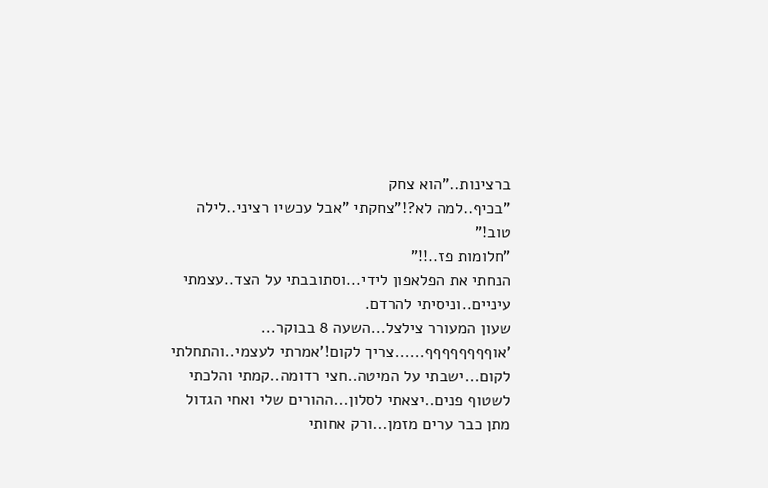ברצינות.."הוא צחק
"בכיף..למה לא?!"צחקתי "אבל עכשיו רציני..לילה טוב!"
"חלומות פז..!!"
הנחתי את הפלאפון לידי...וסתובבתי על הצד..עצמתי עיניים..וניסיתי להרדם.
שעון המעורר צילצל...השעה 8 בבוקר...
'אוףףףףףףףף......צריך לקום!'אמרתי לעצמי..והתחלתי לקום...ישבתי על המיטה..חצי רדומה..קמתי והלכתי לשטוף פנים..יצאתי לסלון...ההורים שלי ואחי הגדול מתן כבר ערים מזמן...ורק אחותי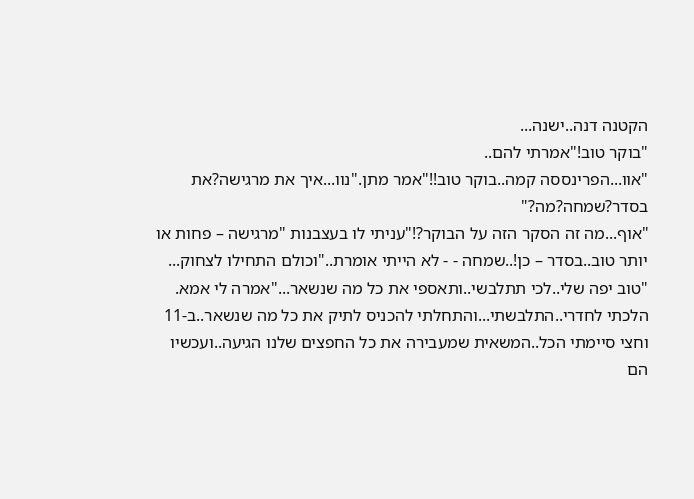הקטנה דנה..ישנה...
"בוקר טוב!"אמרתי להם..
"אוו...הפרינססה קמה..בוקר טוב!!"אמר מתן."נוו...איך את מרגישה?את בסדר?שמחה?מה?"
"אוף...מה זה הסקר הזה על הבוקר?!"עניתי לו בעצבנות "מרגישה – פחות או יותר טוב..בסדר – כן!..שמחה - - לא הייתי אומרת.."וכולם התחילו לצחוק...
"טוב יפה שלי..לכי תתלבשי..ותאספי את כל מה שנשאר..."אמרה לי אמא.
הלכתי לחדרי..התלבשתי...והתחלתי להכניס לתיק את כל מה שנשאר..ב-11 וחצי סיימתי הכל..המשאית שמעבירה את כל החפצים שלנו הגיעה..ועכשיו הם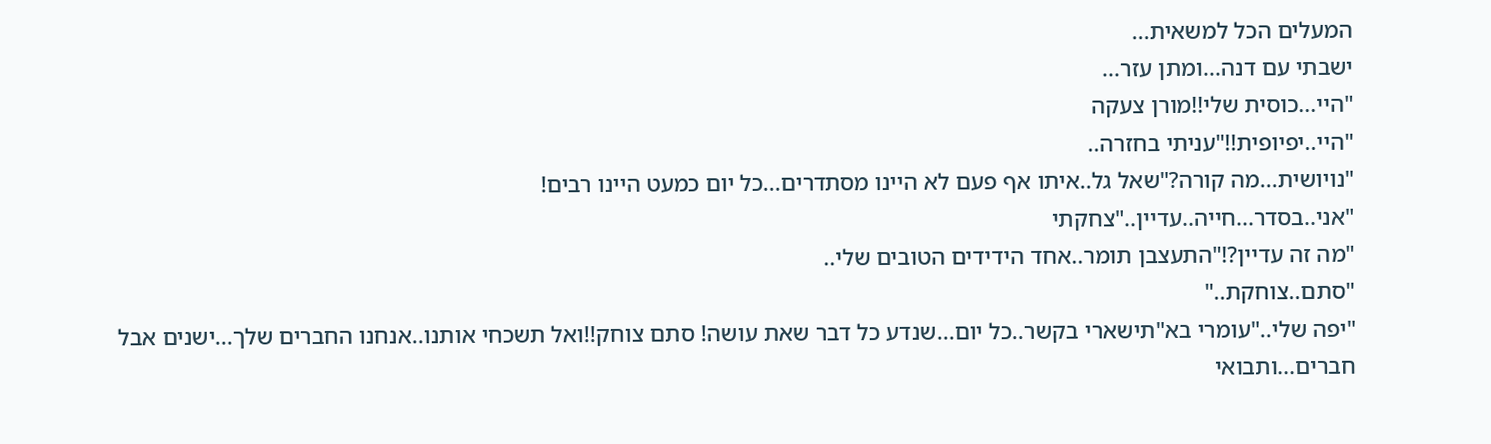המעלים הכל למשאית...
ישבתי עם דנה...ומתן עזר...
"היי...כוסית שלי!!מורן צעקה
"היי..יפיופית!!"עניתי בחזרה..
"נויושית...מה קורה?"שאל גל..איתו אף פעם לא היינו מסתדרים...כל יום כמעט היינו רבים!
"אני..בסדר...חייה..עדיין.."צחקתי
"מה זה עדיין?!"התעצבן תומר..אחד הידידים הטובים שלי..
"סתם..צוחקת.."
"יפה שלי.."עומרי בא"תישארי בקשר..כל יום...שנדע כל דבר שאת עושה! סתם צוחק!!ואל תשכחי אותנו..אנחנו החברים שלך...ישנים אבל חברים...ותבואי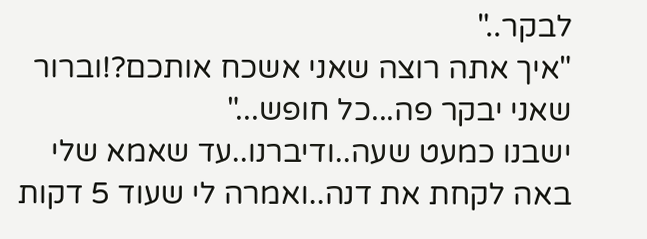לבקר.."
"איך אתה רוצה שאני אשכח אותכם?!וברור שאני יבקר פה...כל חופש..."
ישבנו כמעט שעה..ודיברנו..עד שאמא שלי באה לקחת את דנה..ואמרה לי שעוד 5 דקות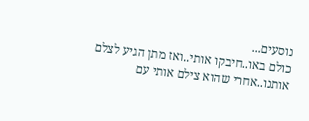נוסעים...
כולם באו..חיבקו אותי..ואז מתן הגיע לצלם אותנו..אחרי שהוא צילם אותי עם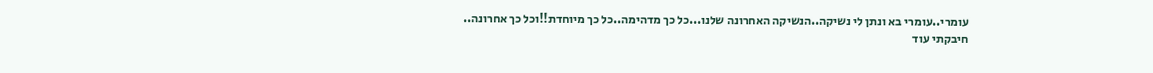עומרי..עומרי בא ונתן לי נשיקה..הנשיקה האחרונה שלנו...כל כך מדהימה..כל כך מיוחדת!!וכל כך אחרונה..
חיבקתי עוד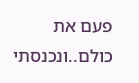פעם את כולם..ונכנסתי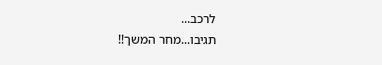לרכב...
תגיבו...מחר המשך!!